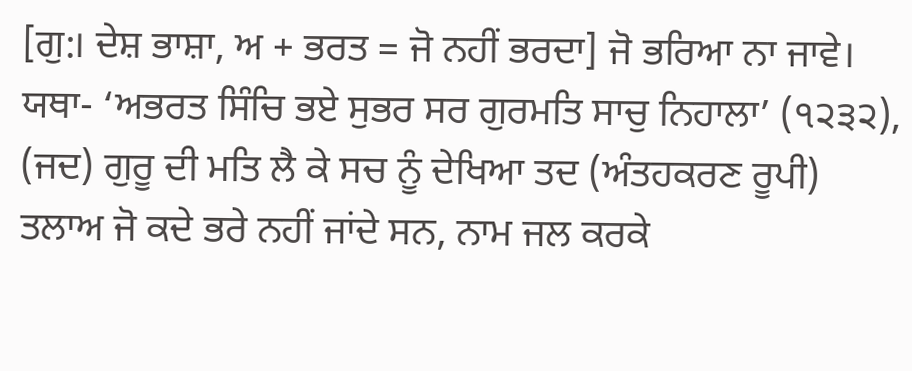[ਗੁ:। ਦੇਸ਼ ਭਾਸ਼ਾ, ਅ + ਭਰਤ = ਜੋ ਨਹੀਂ ਭਰਦਾ] ਜੋ ਭਰਿਆ ਨਾ ਜਾਵੇ। ਯਥਾ- ‘ਅਭਰਤ ਸਿੰਚਿ ਭਏ ਸੁਭਰ ਸਰ ਗੁਰਮਤਿ ਸਾਚੁ ਨਿਹਾਲਾ’ (੧੨੩੨), (ਜਦ) ਗੁਰੂ ਦੀ ਮਤਿ ਲੈ ਕੇ ਸਚ ਨੂੰ ਦੇਖਿਆ ਤਦ (ਅੰਤਹਕਰਣ ਰੂਪੀ) ਤਲਾਅ ਜੋ ਕਦੇ ਭਰੇ ਨਹੀਂ ਜਾਂਦੇ ਸਨ, ਨਾਮ ਜਲ ਕਰਕੇ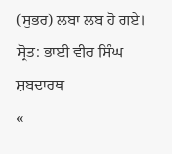(ਸੁਭਰ) ਲਬਾ ਲਬ ਹੋ ਗਏ।
ਸ੍ਰੋਤ: ਭਾਈ ਵੀਰ ਸਿੰਘ ਸ਼ਬਦਾਰਥ
«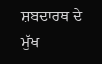ਸ਼ਬਦਾਰਥ ਦੇ ਮੁੱਖ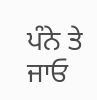ਪੰਨੇ ਤੇ ਜਾਓ